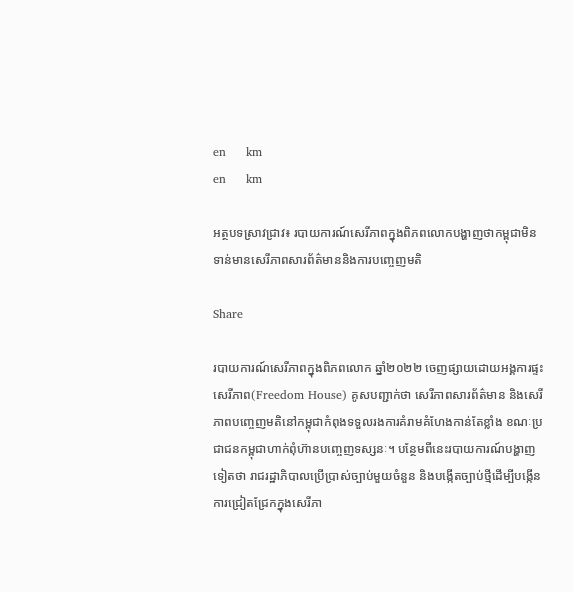en     km
en     km

អត្ថបទស្រាវជ្រាវ៖ របាយការណ៍សេរីភាពក្នុងពិភពលោកបង្ហាញថាកម្ពុជាមិនទាន់មានសេរីភាពសារព័ត៌មាននិងការបញ្ចេញមតិ

Share

របាយការណ៍សេរីភាពក្នុងពិភពលោក ឆ្នាំ២០២២ ចេញផ្សាយដោយអង្គការផ្ទះសេរីភាព(Freedom House) គូសបញ្ជាក់ថា សេរីភាពសារព័ត៌មាន និងសេរីភាពបញ្ចេញមតិនៅកម្ពុជាកំពុងទទួលរងការគំរាមគំហែងកាន់តែខ្លាំង ខណៈប្រជាជនកម្ពុជាហាក់ពុំហ៊ានបញ្ចេញទស្សនៈ។ បន្ថែមពីនេះរបាយការណ៍បង្ហាញទៀតថា រាជរដ្ឋាភិបាលប្រើប្រាស់ច្បាប់មួយចំនួន និងបង្កើតច្បាប់ថ្មីដើម្បីបង្កើនការជ្រៀតជ្រែកក្នុងសេរីភា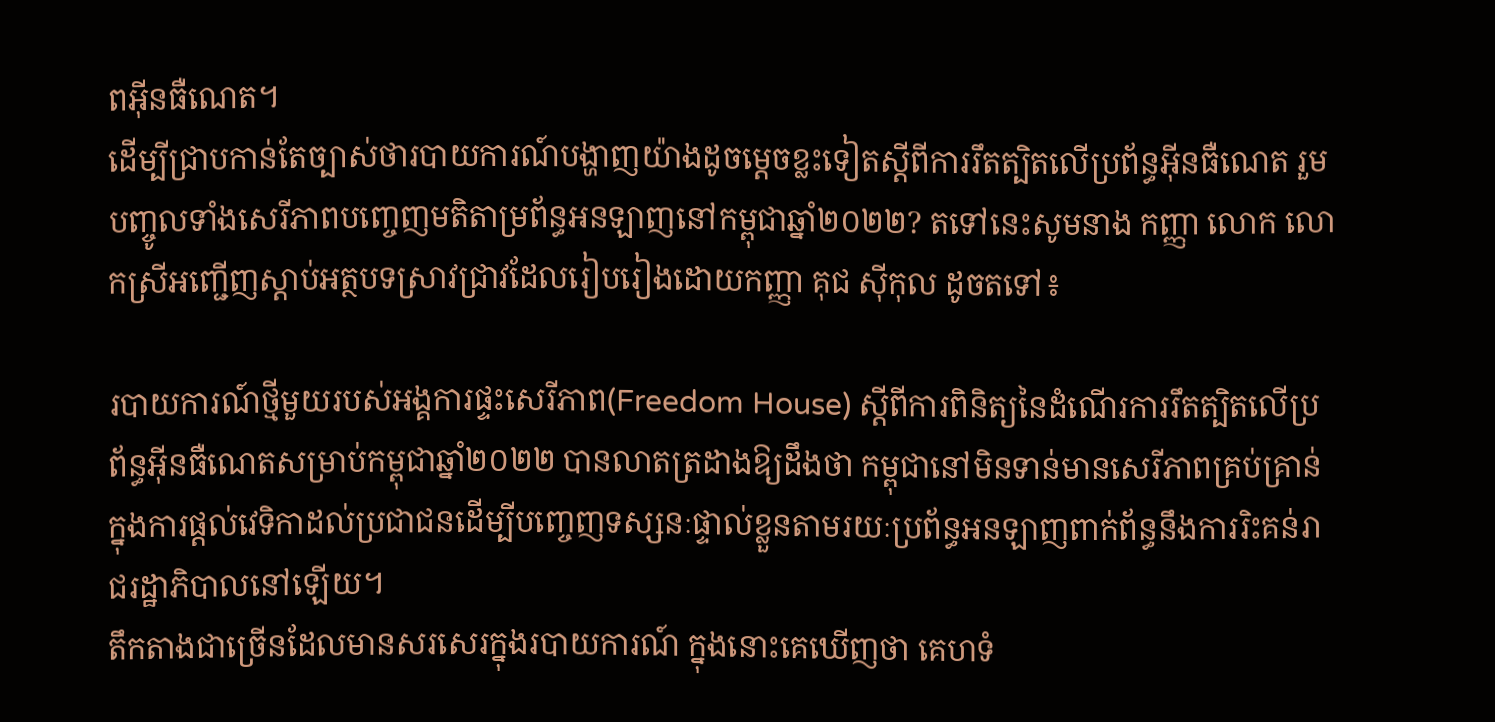ពអ៊ីនធឺណេត។
ដើម្បីជ្រាបកាន់តែច្បាស់ថារបាយការណ៍បង្ហាញយ៉ាងដូចម្តេចខ្លះទៀតស្តីពីការរឹតត្បិតលើប្រព័ន្ធអ៊ីនធឺណេត រួមបញ្ចូលទាំងសេរីភាពបញ្ចេញមតិតាម្រព័ន្ធអនឡាញនៅកម្ពុជាឆ្នាំ២០២២? តទៅនេះសូមនាង កញ្ញា លោក លោកស្រីអញ្ជើញស្តាប់អត្ថបទស្រាវជ្រាវដែលរៀបរៀងដោយកញ្ញា គុជ ស៊ីកុល ដូចតទៅ៖

របាយការណ៍ថ្មីមួយរបស់អង្គការផ្ទះសេរីភាព(Freedom House) ស្តីពីការពិនិត្យនៃដំណើរការរឹតត្បិតលើប្រព័ន្ធអ៊ីនធឺណេតសម្រាប់កម្ពុជាឆ្នាំ២០២២ បានលាតត្រដាងឱ្យដឹងថា កម្ពុជានៅមិនទាន់មានសេរីភាពគ្រប់គ្រាន់ក្នុងការផ្តល់វេទិកាដល់ប្រជាជនដើម្បីបញ្ចេញទស្សនៈផ្ទាល់ខ្លួនតាមរយៈប្រព័ន្ធអនឡាញពាក់ព័ន្ធនឹងការរិះគន់រាជរដ្ឋាភិបាលនៅឡើយ។
តឹកតាងជាច្រើនដែលមានសរសេរក្នុងរបាយការណ៍ ក្នុងនោះគេឃើញថា គេហទំ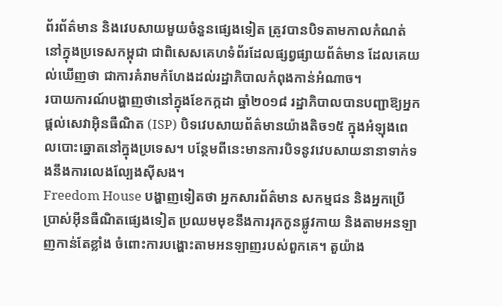ព័រព័ត៌មាន និងវេបសាយមួយចំនួនផ្សេងទៀត ត្រូវបានបិទតាមកាលកំណត់នៅក្នុងប្រទេសកម្ពុជា ជាពិសេសគេហទំព័រដែលផ្សព្វផ្សាយព័ត៌មាន ដែលគេយល់ឃើញថា ជាការគំរាមកំហែងដល់រដ្ឋាភិបាលកំពុងកាន់អំណាច។
របាយការណ៍បង្ហាញថានៅក្នុងខែកក្កដា ឆ្នាំ២០១៨ រដ្ឋាភិបាលបានបញ្ជាឱ្យអ្នកផ្តល់សេវាអ៊ិនធឺណិត (ISP) បិទវេបសាយព័ត៌មានយ៉ាងតិច១៥ ក្នុងអំឡុងពេលបោះឆ្នោតនៅក្នុងប្រទេស។ បន្ថែមពីនេះមានការបិទនូវវេបសាយនានាទាក់ទងនឹងការលេងល្បែងស៊ីសង។
Freedom House បង្ហាញទៀតថា អ្នកសារព័ត៌មាន សកម្មជន និងអ្នកប្រើប្រាស់អ៊ីនធឺណិតផ្សេងទៀត ប្រឈមមុខនឹងការរុកកួនផ្លូវកាយ និងតាមអនឡាញកាន់តែខ្លាំង ចំពោះការបង្ហោះតាមអនឡាញរបស់ពួកគេ។ តួយ៉ាង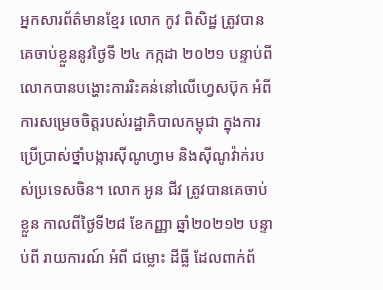អ្នកសារព័ត៌មានខ្មែរ លោក កូវ ពិសិដ្ឋ ត្រូវបានគេចាប់ខ្លួននូវថ្ងៃទី ២៤ កក្កដា ២០២១ បន្ទាប់ពីលោកបានបង្ហោះការរិះគន់នៅលើហ្វេសប៊ុក អំពីការសម្រេចចិត្តរបស់រដ្ឋាភិបាលកម្ពុជា ក្នុងការប្រើប្រាស់ថ្នាំបង្ការស៊ីណូហ្វាម និងស៊ីណូវ៉ាក់របស់ប្រទេសចិន។ លោក អូន ជីវ ត្រូវបានគេចាប់ខ្លួន កាលពីថ្ងៃទី២៨ ខែកញ្ញា ឆ្នាំ២០២១២ បន្ទាប់ពី រាយការណ៍ អំពី ជម្លោះ ដីធ្លី ដែលពាក់ព័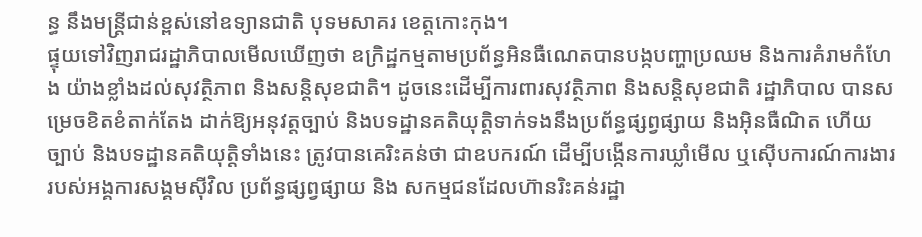ន្ធ នឹងមន្ត្រីជាន់ខ្ពស់នៅឧទ្យានជាតិ បុទមសាគរ ខេត្តកោះកុង។
ផ្ទុយទៅវិញរាជរដ្ឋាភិបាលមើលឃើញថា ឧក្រិដ្ឋកម្មតាមប្រព័ន្ធអិនធឺណេតបានបង្កបញ្ហាប្រឈម និងការគំរាមកំហែង យ៉ាងខ្លាំងដល់សុវត្ថិភាព និងសន្តិសុខជាតិ។ ដូចនេះដើម្បីការពារសុវត្ថិភាព និងសន្តិសុខជាតិ រដ្ឋាភិបាល បានសម្រេចខិតខំតាក់តែង ដាក់ឱ្យអនុវត្តច្បាប់ និងបទដ្ឋានគតិយុត្តិទាក់ទងនឹងប្រព័ន្ធផ្សព្វផ្សាយ និងអ៊ិនធឺណិត ហើយច្បាប់ និងបទដ្ឋានគតិយុត្តិទាំងនេះ ត្រូវបានគេរិះគន់ថា ជាឧបករណ៍ ដើម្បីបង្កើនការឃ្លាំមើល ឬស៊ើបការណ៍ការងាររបស់អង្គការសង្គមស៊ីវិល ប្រព័ន្ធផ្សព្វផ្សាយ និង សកម្មជនដែលហ៊ានរិះគន់រដ្ឋា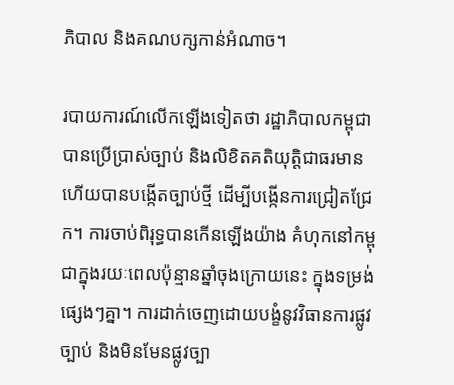ភិបាល និងគណបក្សកាន់អំណាច។

របាយការណ៍លើកឡើងទៀតថា រដ្ឋាភិបាលកម្ពុជាបានប្រើប្រាស់ច្បាប់ និងលិខិតគតិយុត្តិជាធរមាន ហើយបានបង្កើតច្បាប់ថ្មី ដើម្បីបង្កើនការជ្រៀតជ្រែក។ ការចាប់ពិរុទ្ធបានកើនឡើងយ៉ាង គំហុកនៅកម្ពុជាក្នុងរយៈពេលប៉ុន្មានឆ្នាំចុងក្រោយនេះ ក្នុងទម្រង់ផ្សេងៗគ្នា។ ការដាក់ចេញដោយបង្ខំនូវវិធានការផ្លូវច្បាប់ និងមិនមែនផ្លូវច្បា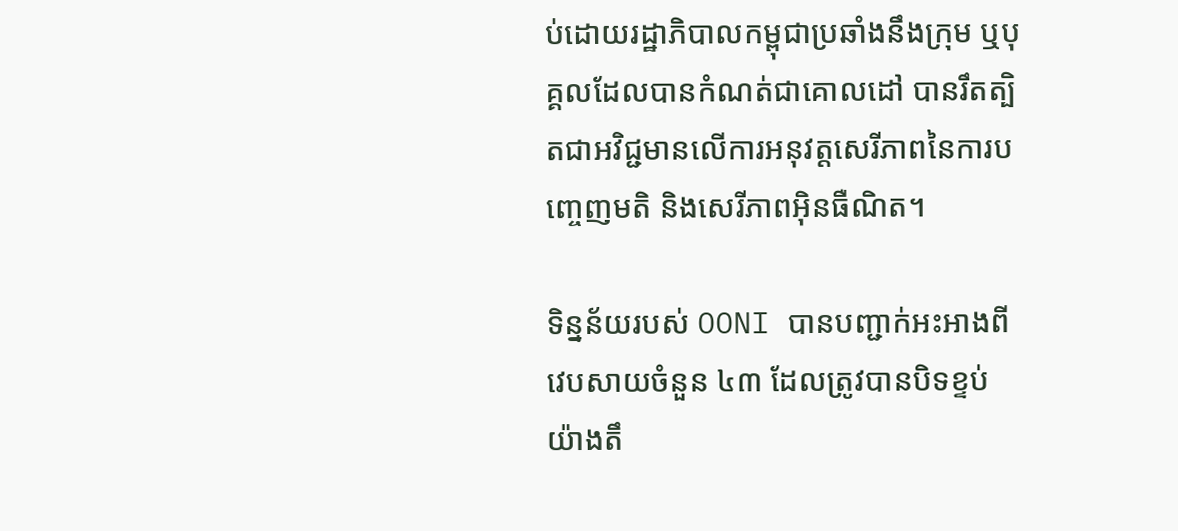ប់ដោយរដ្ឋាភិបាលកម្ពុជាប្រឆាំងនឹងក្រុម ឬបុគ្គលដែលបានកំណត់ជាគោលដៅ បានរឹតត្បិតជាអវិជ្ជមានលើការអនុវត្តសេរីភាពនៃការបញ្ចេញមតិ និងសេរីភាពអ៊ិនធឺណិត។

ទិន្នន័យរបស់ OONI បានបញ្ជាក់អះអាងពីវេបសាយចំនួន ៤៣ ដែលត្រូវបានបិទខ្ទប់យ៉ាងតឹ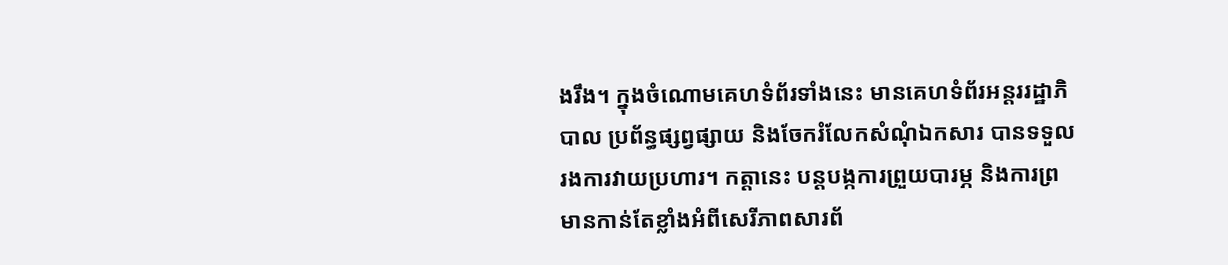ងរឹង។ ក្នុងចំណោមគេហទំព័រទាំងនេះ មានគេហទំព័រអន្តររដ្ឋាភិបាល ប្រព័ន្ធផ្សព្វផ្សាយ និងចែករំលែកសំណុំឯកសារ បានទទួលរងការវាយប្រហារ។ កត្តានេះ បន្តបង្កការព្រួយបារម្ភ និងការព្រមានកាន់តែខ្លាំងអំពីសេរីភាពសារព័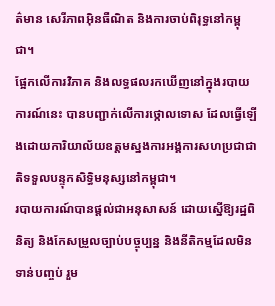ត៌មាន សេរីភាពអ៊ិនធឺណិត និងការចាប់ពិរុទ្ធនៅកម្ពុជា។
ផ្អែកលើការវិភាគ និងលទ្ធផលរកឃើញនៅក្នុងរបាយការណ៍នេះ បានបញ្ជាក់លើការថ្កោលទោស ដែលធ្វើឡើងដោយការិយាល័យឧត្តមស្នងការអង្គការសហប្រជាជាតិទទួលបន្ទុកសិទ្ធិមនុស្សនៅកម្ពុជា។
របាយការណ៍បានផ្តល់ជាអនុសាសន៍ ដោយស្នើឱ្យរដ្ឋពិនិត្យ និងកែសម្រួលច្បាប់បច្ចុប្បន្ន និងនីតិកម្មដែលមិនទាន់បញ្ចប់ រួម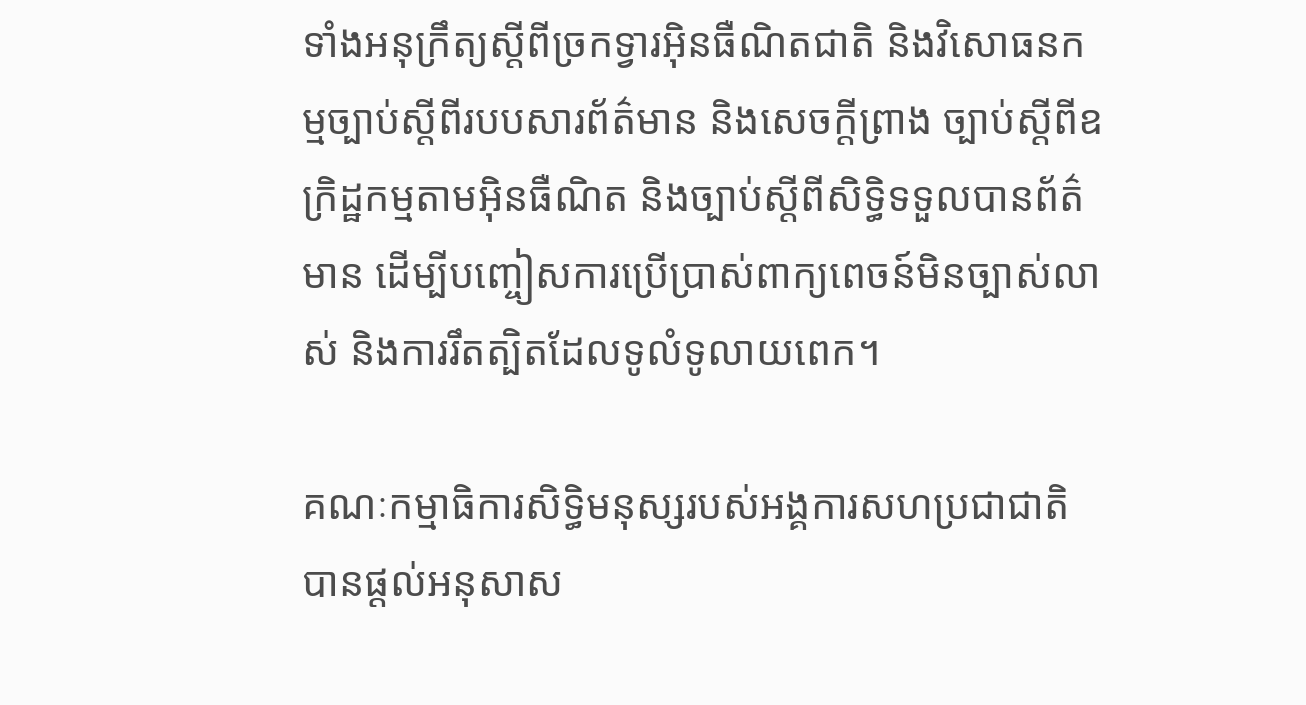ទាំងអនុក្រឹត្យស្ដីពីច្រកទ្វារអ៊ិនធឺណិតជាតិ និងវិសោធនកម្មច្បាប់ស្តីពីរបបសារព័ត៌មាន និងសេចក្តីព្រាង ច្បាប់ស្ដីពីឧក្រិដ្ឋកម្មតាមអ៊ិនធឺណិត និងច្បាប់ស្ដីពីសិទ្ធិទទួលបានព័ត៌មាន ដើម្បីបញ្ចៀសការប្រើប្រាស់ពាក្យពេចន៍មិនច្បាស់លាស់ និងការរឹតត្បិតដែលទូលំទូលាយពេក។

គណៈកម្មាធិការសិទ្ធិមនុស្សរបស់អង្គការសហប្រជាជាតិបានផ្ដល់អនុសាស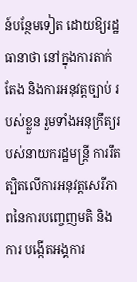ន៍បន្ថែមទៀត ដោយឱ្យរដ្ឋធានាថា នៅក្នុងការតាក់តែង និងការអនុវត្តច្បាប់ របស់ខ្លួន រួមទាំងអនុក្រឹត្យរបស់នាយករដ្ឋមន្ត្រី ការរឹតត្បិតលើការអនុវត្តសេរីភាពនៃការបញ្ចេញមតិ និងការ បង្កើតអង្គការ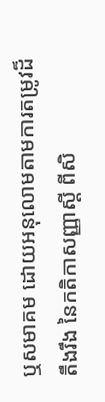ឬសមាគម ដោយអនុលោមតាមការតម្រូវដ៏តឹងរឹង នៃកតិកាសញ្ញាស្តី ពីសិ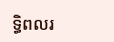ទ្ធិពលរ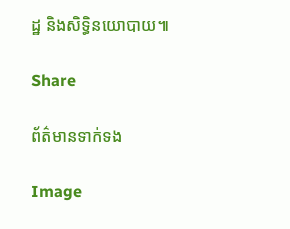ដ្ឋ និងសិទ្ធិនយោបាយ៕

Share

ព័ត៌មានទាក់ទង

Image